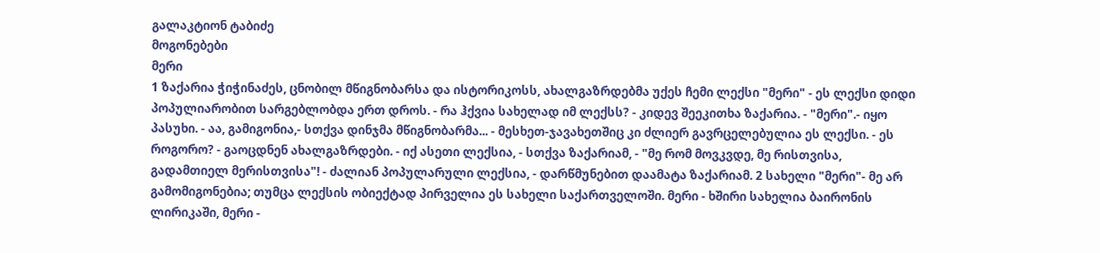გალაკტიონ ტაბიძე
მოგონებები
მერი
1 ზაქარია ჭიჭინაძეს, ცნობილ მწიგნობარსა და ისტორიკოსს, ახალგაზრდებმა უქეს ჩემი ლექსი "მერი" - ეს ლექსი დიდი პოპულიარობით სარგებლობდა ერთ დროს. - რა ჰქვია სახელად იმ ლექსს? - კიდევ შეეკითხა ზაქარია. - "მერი".- იყო პასუხი. - აა, გამიგონია,- სთქვა დინჯმა მწიგნობარმა... - მესხეთ-ჯავახეთშიც კი ძლიერ გავრცელებულია ეს ლექსი. - ეს როგორო? - გაოცდნენ ახალგაზრდები. - იქ ასეთი ლექსია, - სთქვა ზაქარიამ, - "მე რომ მოვკვდე, მე რისთვისა, გადამთიელ მერისთვისა"! - ძალიან პოპულარული ლექსია, - დარწმუნებით დაამატა ზაქარიამ. 2 სახელი "მერი"- მე არ გამომიგონებია; თუმცა ლექსის ობიექტად პირველია ეს სახელი საქართველოში. მერი - ხშირი სახელია ბაირონის ლირიკაში, მერი -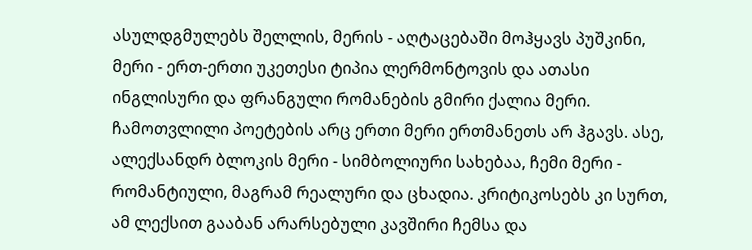ასულდგმულებს შელლის, მერის - აღტაცებაში მოჰყავს პუშკინი, მერი - ერთ-ერთი უკეთესი ტიპია ლერმონტოვის და ათასი ინგლისური და ფრანგული რომანების გმირი ქალია მერი. ჩამოთვლილი პოეტების არც ერთი მერი ერთმანეთს არ ჰგავს. ასე, ალექსანდრ ბლოკის მერი - სიმბოლიური სახებაა, ჩემი მერი - რომანტიული, მაგრამ რეალური და ცხადია. კრიტიკოსებს კი სურთ, ამ ლექსით გააბან არარსებული კავშირი ჩემსა და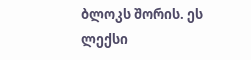ბლოკს შორის. ეს ლექსი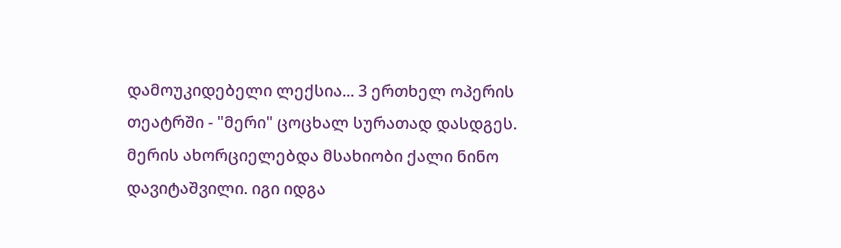დამოუკიდებელი ლექსია... 3 ერთხელ ოპერის თეატრში - "მერი" ცოცხალ სურათად დასდგეს. მერის ახორციელებდა მსახიობი ქალი ნინო დავიტაშვილი. იგი იდგა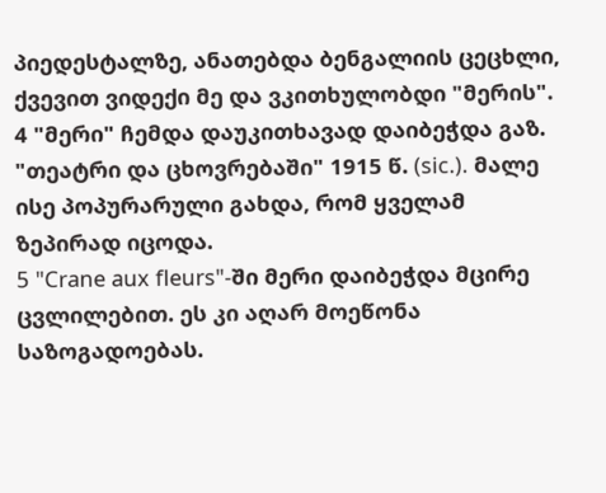პიედესტალზე, ანათებდა ბენგალიის ცეცხლი, ქვევით ვიდექი მე და ვკითხულობდი "მერის". 4 "მერი" ჩემდა დაუკითხავად დაიბეჭდა გაზ. "თეატრი და ცხოვრებაში" 1915 წ. (sic.). მალე ისე პოპურარული გახდა, რომ ყველამ ზეპირად იცოდა.
5 "Crane aux fleurs"-ში მერი დაიბეჭდა მცირე ცვლილებით. ეს კი აღარ მოეწონა საზოგადოებას.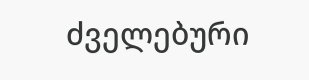ძველებური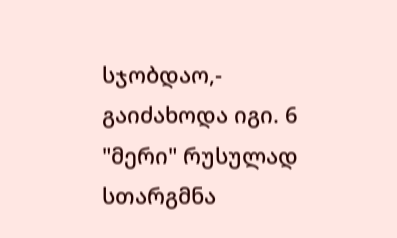სჯობდაო,- გაიძახოდა იგი. 6 "მერი" რუსულად სთარგმნა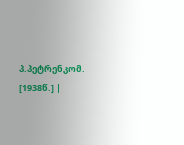პ.პეტრენკომ. [1938წ.] |